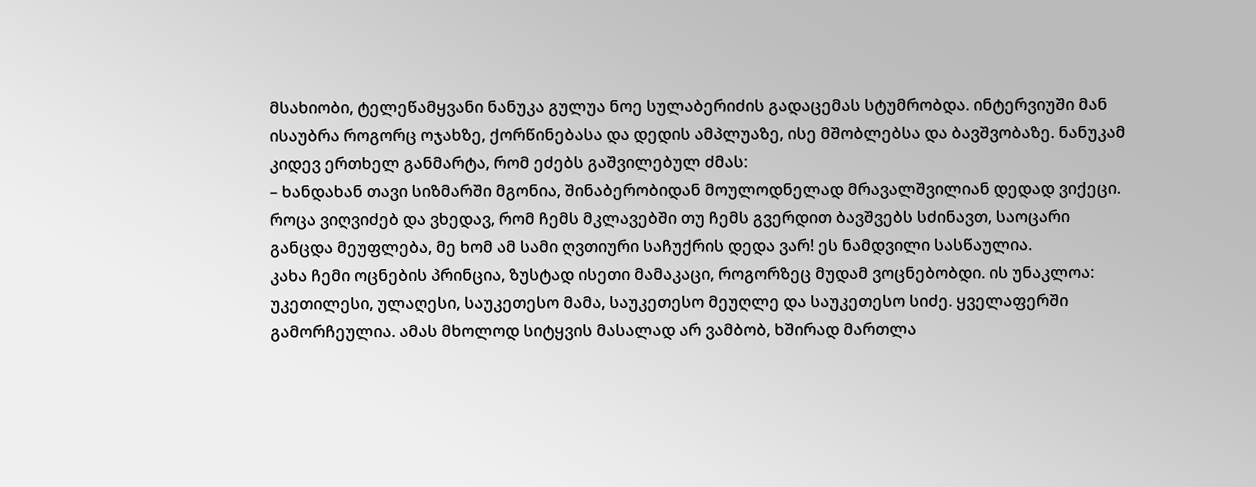მსახიობი, ტელეწამყვანი ნანუკა გულუა ნოე სულაბერიძის გადაცემას სტუმრობდა. ინტერვიუში მან ისაუბრა როგორც ოჯახზე, ქორწინებასა და დედის ამპლუაზე, ისე მშობლებსა და ბავშვობაზე. ნანუკამ კიდევ ერთხელ განმარტა, რომ ეძებს გაშვილებულ ძმას:
– ხანდახან თავი სიზმარში მგონია, შინაბერობიდან მოულოდნელად მრავალშვილიან დედად ვიქეცი. როცა ვიღვიძებ და ვხედავ, რომ ჩემს მკლავებში თუ ჩემს გვერდით ბავშვებს სძინავთ, საოცარი განცდა მეუფლება, მე ხომ ამ სამი ღვთიური საჩუქრის დედა ვარ! ეს ნამდვილი სასწაულია.
კახა ჩემი ოცნების პრინცია, ზუსტად ისეთი მამაკაცი, როგორზეც მუდამ ვოცნებობდი. ის უნაკლოა: უკეთილესი, ულაღესი, საუკეთესო მამა, საუკეთესო მეუღლე და საუკეთესო სიძე. ყველაფერში გამორჩეულია. ამას მხოლოდ სიტყვის მასალად არ ვამბობ, ხშირად მართლა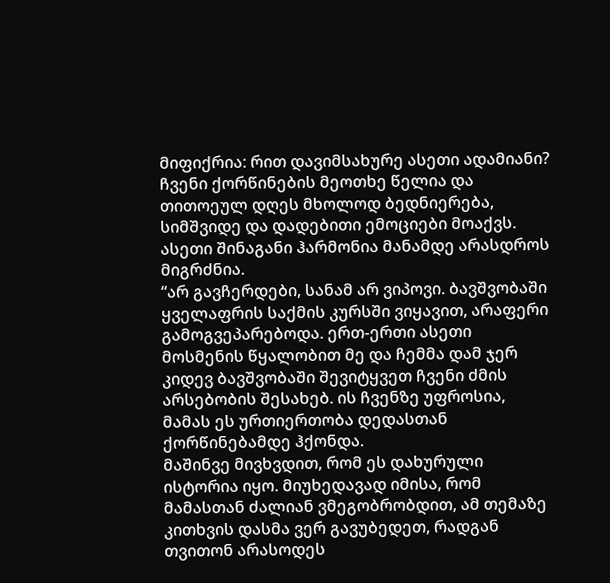მიფიქრია: რით დავიმსახურე ასეთი ადამიანი?
ჩვენი ქორწინების მეოთხე წელია და თითოეულ დღეს მხოლოდ ბედნიერება, სიმშვიდე და დადებითი ემოციები მოაქვს. ასეთი შინაგანი ჰარმონია მანამდე არასდროს მიგრძნია.
“არ გავჩერდები, სანამ არ ვიპოვი. ბავშვობაში ყველაფრის საქმის კურსში ვიყავით, არაფერი გამოგვეპარებოდა. ერთ-ერთი ასეთი მოსმენის წყალობით მე და ჩემმა დამ ჯერ კიდევ ბავშვობაში შევიტყვეთ ჩვენი ძმის არსებობის შესახებ. ის ჩვენზე უფროსია, მამას ეს ურთიერთობა დედასთან ქორწინებამდე ჰქონდა.
მაშინვე მივხვდით, რომ ეს დახურული ისტორია იყო. მიუხედავად იმისა, რომ მამასთან ძალიან ვმეგობრობდით, ამ თემაზე კითხვის დასმა ვერ გავუბედეთ, რადგან თვითონ არასოდეს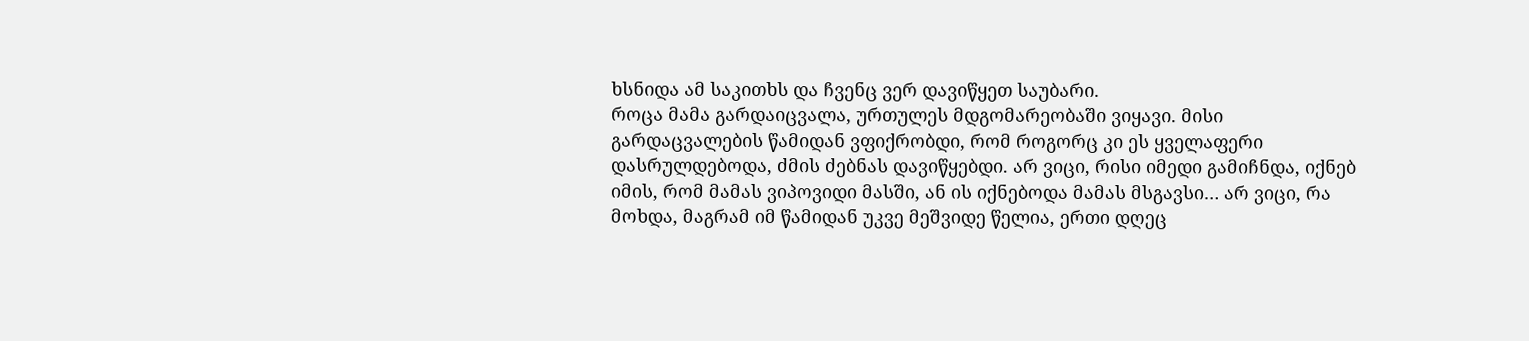ხსნიდა ამ საკითხს და ჩვენც ვერ დავიწყეთ საუბარი.
როცა მამა გარდაიცვალა, ურთულეს მდგომარეობაში ვიყავი. მისი გარდაცვალების წამიდან ვფიქრობდი, რომ როგორც კი ეს ყველაფერი დასრულდებოდა, ძმის ძებნას დავიწყებდი. არ ვიცი, რისი იმედი გამიჩნდა, იქნებ იმის, რომ მამას ვიპოვიდი მასში, ან ის იქნებოდა მამას მსგავსი… არ ვიცი, რა მოხდა, მაგრამ იმ წამიდან უკვე მეშვიდე წელია, ერთი დღეც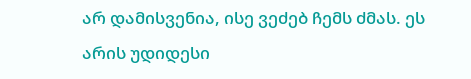არ დამისვენია, ისე ვეძებ ჩემს ძმას. ეს არის უდიდესი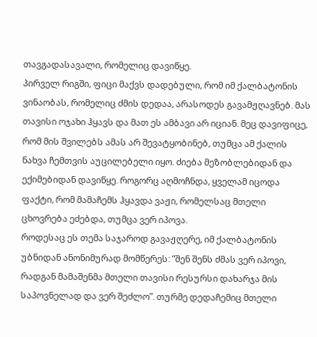თავგადასავალი, რომელიც დავიწყე.
პირველ რიგში, ფიცი მაქვს დადებული, რომ იმ ქალბატონის ვინაობას, რომელიც ძმის დედაა, არასოდეს გავამჟღავნებ. მას თავისი ოჯახი ჰყავს და მათ ეს ამბავი არ იციან. მეც დავიფიცე, რომ მის შვილებს ამას არ შევატყობინებ, თუმცა ამ ქალის ნახვა ჩემთვის აუცილებელი იყო. ძიება მეზობლებიდან და ექიმებიდან დავიწყე. როგორც აღმოჩნდა, ყველამ იცოდა ფაქტი, რომ მამაჩემს ჰყავდა ვაჟი, რომელსაც მთელი ცხოვრება ეძებდა, თუმცა ვერ იპოვა.
როდესაც ეს თემა საჯაროდ გავაჟღერე, იმ ქალბატონის უბნიდან ანონიმურად მომწერეს: “შენ შენს ძმას ვერ იპოვი, რადგან მამაშენმა მთელი თავისი რესურსი დახარჯა მის საპოვნელად და ვერ შეძლო”. თურმე დედაჩემიც მთელი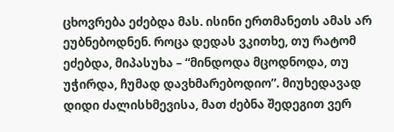ცხოვრება ეძებდა მას. ისინი ერთმანეთს ამას არ ეუბნებოდნენ. როცა დედას ვკითხე, თუ რატომ ეძებდა, მიპასუხა – “მინდოდა მცოდნოდა, თუ უჭირდა, ჩუმად დავხმარებოდიო”. მიუხედავად დიდი ძალისხმევისა, მათ ძებნა შედეგით ვერ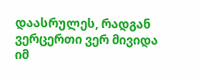დაასრულეს, რადგან ვერცერთი ვერ მივიდა იმ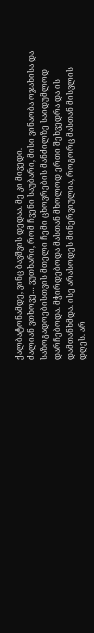ქალბატონამდე, ვინც ბავშვის დედაა. მე კი მივედი.
ძალიან ვთხოვე… ვუთხარი, რომ ჩვენი საუბარი, მისი ვინაობა ოჯახისა და საზოგადოებისთვის მთელი ჩემი ცხოვრების მანძილზე საიდუმლოდ დარჩებოდა. მჭირდებოდა მასთან მხოლოდ ერთი შეხვედრა და ის დამთანხმდა. ისე არასოდეს მინერვიულია, როგორც მასთან მისვლის დღეს. არ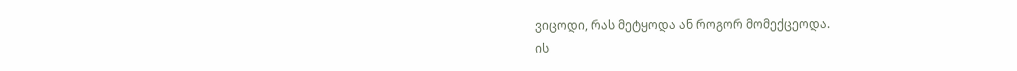ვიცოდი, რას მეტყოდა ან როგორ მომექცეოდა.
ის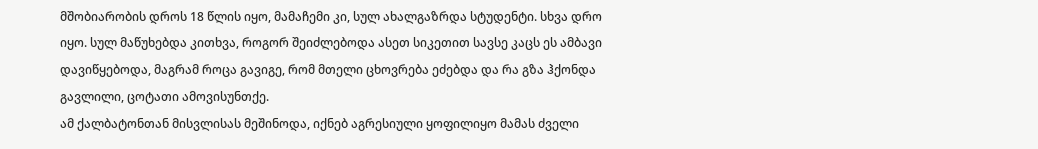მშობიარობის დროს 18 წლის იყო, მამაჩემი კი, სულ ახალგაზრდა სტუდენტი. სხვა დრო იყო. სულ მაწუხებდა კითხვა, როგორ შეიძლებოდა ასეთ სიკეთით სავსე კაცს ეს ამბავი დავიწყებოდა, მაგრამ როცა გავიგე, რომ მთელი ცხოვრება ეძებდა და რა გზა ჰქონდა გავლილი, ცოტათი ამოვისუნთქე.
ამ ქალბატონთან მისვლისას მეშინოდა, იქნებ აგრესიული ყოფილიყო მამას ძველი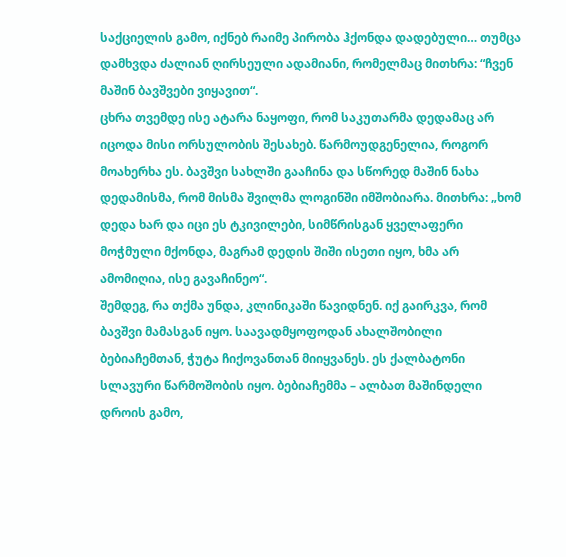საქციელის გამო, იქნებ რაიმე პირობა ჰქონდა დადებული… თუმცა დამხვდა ძალიან ღირსეული ადამიანი, რომელმაც მითხრა: “ჩვენ მაშინ ბავშვები ვიყავით“.
ცხრა თვემდე ისე ატარა ნაყოფი, რომ საკუთარმა დედამაც არ იცოდა მისი ორსულობის შესახებ. წარმოუდგენელია, როგორ მოახერხა ეს. ბავშვი სახლში გააჩინა და სწორედ მაშინ ნახა დედამისმა, რომ მისმა შვილმა ლოგინში იმშობიარა. მითხრა: „ხომ დედა ხარ და იცი ეს ტკივილები, სიმწრისგან ყველაფერი მოჭმული მქონდა, მაგრამ დედის შიში ისეთი იყო, ხმა არ ამომიღია, ისე გავაჩინეო“.
შემდეგ, რა თქმა უნდა, კლინიკაში წავიდნენ. იქ გაირკვა, რომ ბავშვი მამასგან იყო. საავადმყოფოდან ახალშობილი ბებიაჩემთან, ჭუტა ჩიქოვანთან მიიყვანეს. ეს ქალბატონი სლავური წარმოშობის იყო. ბებიაჩემმა – ალბათ მაშინდელი დროის გამო,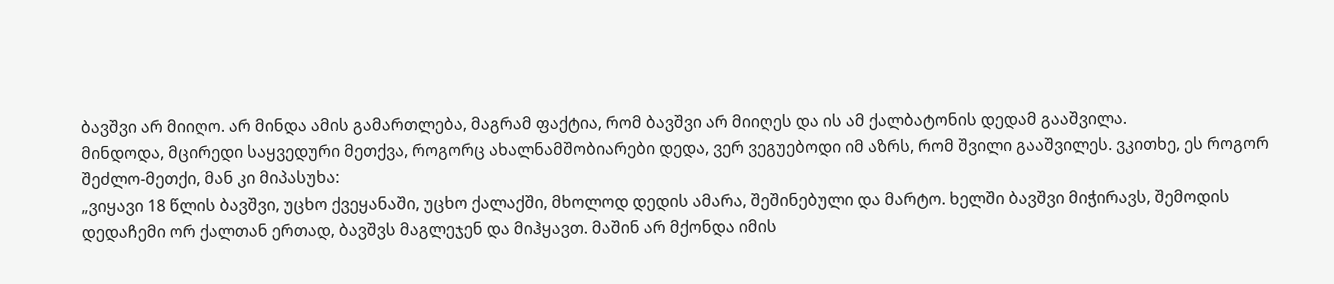ბავშვი არ მიიღო. არ მინდა ამის გამართლება, მაგრამ ფაქტია, რომ ბავშვი არ მიიღეს და ის ამ ქალბატონის დედამ გააშვილა.
მინდოდა, მცირედი საყვედური მეთქვა, როგორც ახალნამშობიარები დედა, ვერ ვეგუებოდი იმ აზრს, რომ შვილი გააშვილეს. ვკითხე, ეს როგორ შეძლო-მეთქი, მან კი მიპასუხა:
„ვიყავი 18 წლის ბავშვი, უცხო ქვეყანაში, უცხო ქალაქში, მხოლოდ დედის ამარა, შეშინებული და მარტო. ხელში ბავშვი მიჭირავს, შემოდის დედაჩემი ორ ქალთან ერთად, ბავშვს მაგლეჯენ და მიჰყავთ. მაშინ არ მქონდა იმის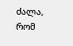ძალა, რომ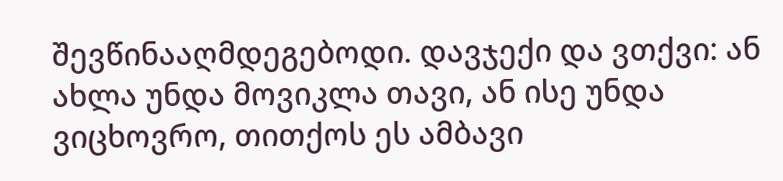შევწინააღმდეგებოდი. დავჯექი და ვთქვი: ან ახლა უნდა მოვიკლა თავი, ან ისე უნდა ვიცხოვრო, თითქოს ეს ამბავი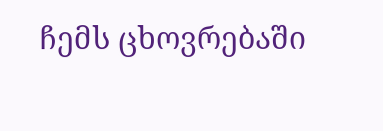ჩემს ცხოვრებაში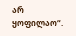არ ყოფილაო“.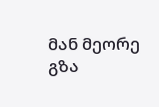მან მეორე გზა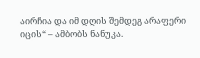აირჩია და იმ დღის შემდეგ არაფერი იცის“ – ამბობს ნანუკა.